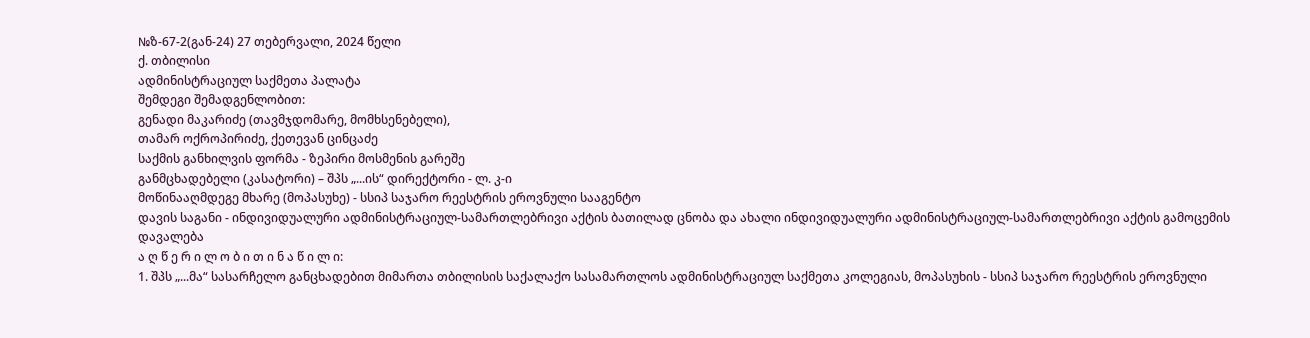№ზ-67-2(გან-24) 27 თებერვალი, 2024 წელი
ქ. თბილისი
ადმინისტრაციულ საქმეთა პალატა
შემდეგი შემადგენლობით:
გენადი მაკარიძე (თავმჯდომარე, მომხსენებელი),
თამარ ოქროპირიძე, ქეთევან ცინცაძე
საქმის განხილვის ფორმა - ზეპირი მოსმენის გარეშე
განმცხადებელი (კასატორი) – შპს „...ის“ დირექტორი - ლ. კ-ი
მოწინააღმდეგე მხარე (მოპასუხე) - სსიპ საჯარო რეესტრის ეროვნული სააგენტო
დავის საგანი - ინდივიდუალური ადმინისტრაციულ-სამართლებრივი აქტის ბათილად ცნობა და ახალი ინდივიდუალური ადმინისტრაციულ-სამართლებრივი აქტის გამოცემის დავალება
ა ღ წ ე რ ი ლ ო ბ ი თ ი ნ ა წ ი ლ ი:
1. შპს „...მა“ სასარჩელო განცხადებით მიმართა თბილისის საქალაქო სასამართლოს ადმინისტრაციულ საქმეთა კოლეგიას, მოპასუხის - სსიპ საჯარო რეესტრის ეროვნული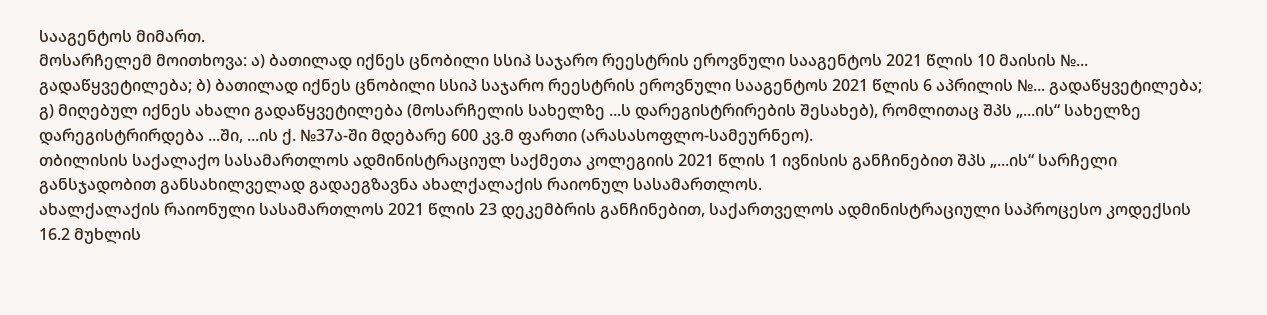სააგენტოს მიმართ.
მოსარჩელემ მოითხოვა: ა) ბათილად იქნეს ცნობილი სსიპ საჯარო რეესტრის ეროვნული სააგენტოს 2021 წლის 10 მაისის №... გადაწყვეტილება; ბ) ბათილად იქნეს ცნობილი სსიპ საჯარო რეესტრის ეროვნული სააგენტოს 2021 წლის 6 აპრილის №... გადაწყვეტილება; გ) მიღებულ იქნეს ახალი გადაწყვეტილება (მოსარჩელის სახელზე ...ს დარეგისტრირების შესახებ), რომლითაც შპს „...ის“ სახელზე დარეგისტრირდება ...ში, ...ის ქ. №37ა-ში მდებარე 600 კვ.მ ფართი (არასასოფლო-სამეურნეო).
თბილისის საქალაქო სასამართლოს ადმინისტრაციულ საქმეთა კოლეგიის 2021 წლის 1 ივნისის განჩინებით შპს „...ის“ სარჩელი განსჯადობით განსახილველად გადაეგზავნა ახალქალაქის რაიონულ სასამართლოს.
ახალქალაქის რაიონული სასამართლოს 2021 წლის 23 დეკემბრის განჩინებით, საქართველოს ადმინისტრაციული საპროცესო კოდექსის 16.2 მუხლის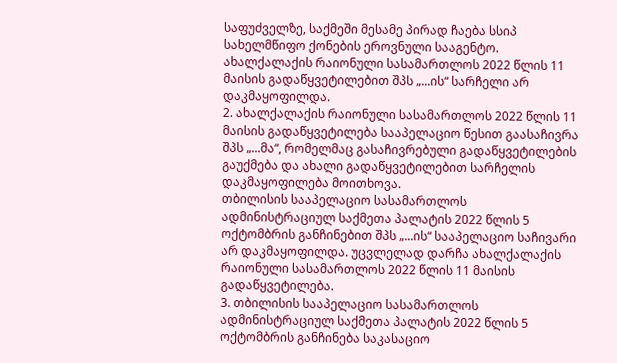საფუძველზე, საქმეში მესამე პირად ჩაება სსიპ სახელმწიფო ქონების ეროვნული სააგენტო.
ახალქალაქის რაიონული სასამართლოს 2022 წლის 11 მაისის გადაწყვეტილებით შპს „...ის“ სარჩელი არ დაკმაყოფილდა.
2. ახალქალაქის რაიონული სასამართლოს 2022 წლის 11 მაისის გადაწყვეტილება სააპელაციო წესით გაასაჩივრა შპს „...მა“, რომელმაც გასაჩივრებული გადაწყვეტილების გაუქმება და ახალი გადაწყვეტილებით სარჩელის დაკმაყოფილება მოითხოვა.
თბილისის სააპელაციო სასამართლოს ადმინისტრაციულ საქმეთა პალატის 2022 წლის 5 ოქტომბრის განჩინებით შპს „...ის“ სააპელაციო საჩივარი არ დაკმაყოფილდა. უცვლელად დარჩა ახალქალაქის რაიონული სასამართლოს 2022 წლის 11 მაისის გადაწყვეტილება.
3. თბილისის სააპელაციო სასამართლოს ადმინისტრაციულ საქმეთა პალატის 2022 წლის 5 ოქტომბრის განჩინება საკასაციო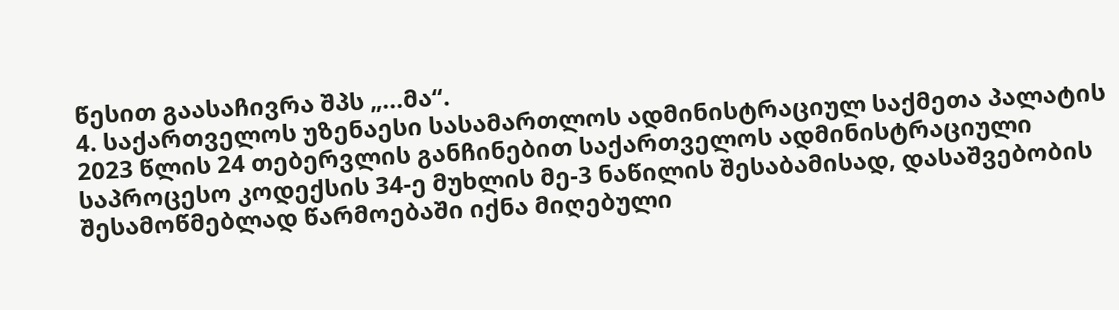წესით გაასაჩივრა შპს „...მა“.
4. საქართველოს უზენაესი სასამართლოს ადმინისტრაციულ საქმეთა პალატის 2023 წლის 24 თებერვლის განჩინებით საქართველოს ადმინისტრაციული საპროცესო კოდექსის 34-ე მუხლის მე-3 ნაწილის შესაბამისად, დასაშვებობის შესამოწმებლად წარმოებაში იქნა მიღებული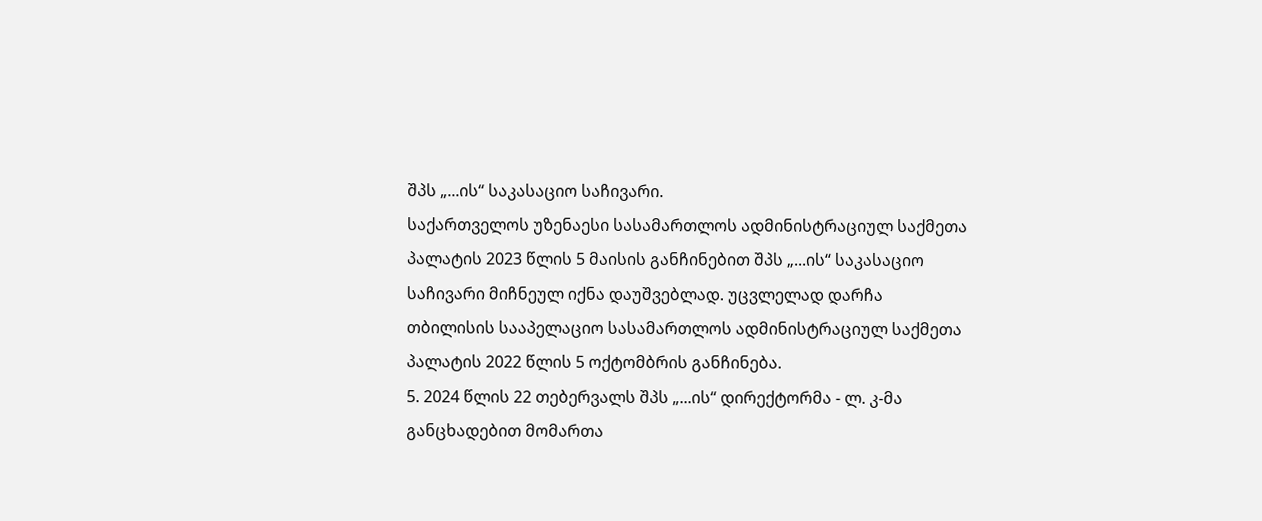შპს „...ის“ საკასაციო საჩივარი.
საქართველოს უზენაესი სასამართლოს ადმინისტრაციულ საქმეთა პალატის 2023 წლის 5 მაისის განჩინებით შპს „...ის“ საკასაციო საჩივარი მიჩნეულ იქნა დაუშვებლად. უცვლელად დარჩა თბილისის სააპელაციო სასამართლოს ადმინისტრაციულ საქმეთა პალატის 2022 წლის 5 ოქტომბრის განჩინება.
5. 2024 წლის 22 თებერვალს შპს „...ის“ დირექტორმა - ლ. კ-მა განცხადებით მომართა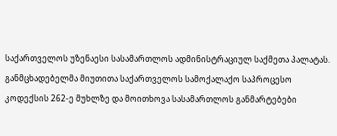საქართველოს უზენაესი სასამართლოს ადმინისტრაციულ საქმეთა პალატას. განმცხადებელმა მიუთითა საქართველოს სამოქალაქო საპროცესო კოდექსის 262-ე მუხლზე და მოითხოვა სასამართლოს განმარტებები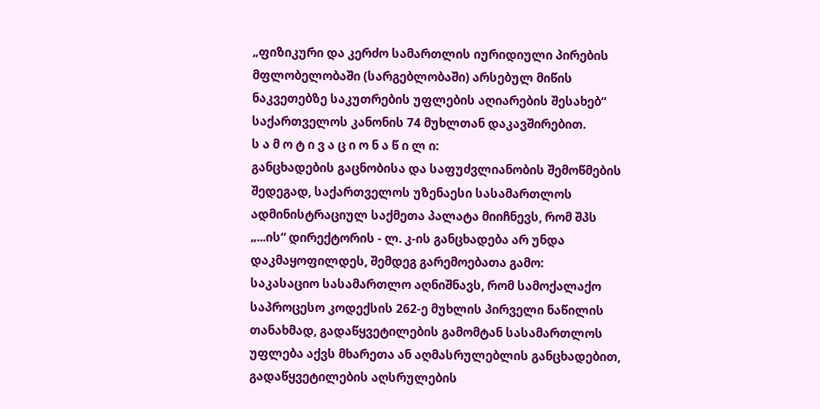„ფიზიკური და კერძო სამართლის იურიდიული პირების მფლობელობაში (სარგებლობაში) არსებულ მიწის ნაკვეთებზე საკუთრების უფლების აღიარების შესახებ“ საქართველოს კანონის 74 მუხლთან დაკავშირებით.
ს ა მ ო ტ ი ვ ა ც ი ო ნ ა წ ი ლ ი:
განცხადების გაცნობისა და საფუძვლიანობის შემოწმების შედეგად, საქართველოს უზენაესი სასამართლოს ადმინისტრაციულ საქმეთა პალატა მიიჩნევს, რომ შპს „...ის“ დირექტორის - ლ. კ-ის განცხადება არ უნდა დაკმაყოფილდეს, შემდეგ გარემოებათა გამო:
საკასაციო სასამართლო აღნიშნავს, რომ სამოქალაქო საპროცესო კოდექსის 262-ე მუხლის პირველი ნაწილის თანახმად, გადაწყვეტილების გამომტან სასამართლოს უფლება აქვს მხარეთა ან აღმასრულებლის განცხადებით, გადაწყვეტილების აღსრულების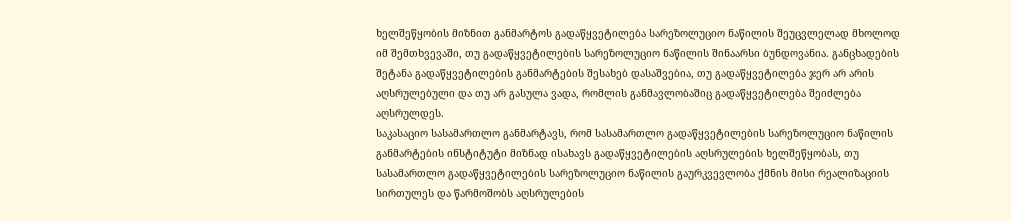ხელშეწყობის მიზნით განმარტოს გადაწყვეტილება სარეზოლუციო ნაწილის შეუცვლელად მხოლოდ იმ შემთხვევაში, თუ გადაწყვეტილების სარეზოლუციო ნაწილის შინაარსი ბუნდოვანია. განცხადების შეტანა გადაწყვეტილების განმარტების შესახებ დასაშვებია, თუ გადაწყვეტილება ჯერ არ არის აღსრულებული და თუ არ გასულა ვადა, რომლის განმავლობაშიც გადაწყვეტილება შეიძლება აღსრულდეს.
საკასაციო სასამართლო განმარტავს, რომ სასამართლო გადაწყვეტილების სარეზოლუციო ნაწილის განმარტების ინსტიტუტი მიზნად ისახავს გადაწყვეტილების აღსრულების ხელშეწყობას, თუ სასამართლო გადაწყვეტილების სარეზოლუციო ნაწილის გაურკვევლობა ქმნის მისი რეალიზაციის სირთულეს და წარმოშობს აღსრულების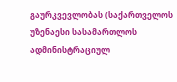გაურკვევლობას (საქართველოს უზენაესი სასამართლოს ადმინისტრაციულ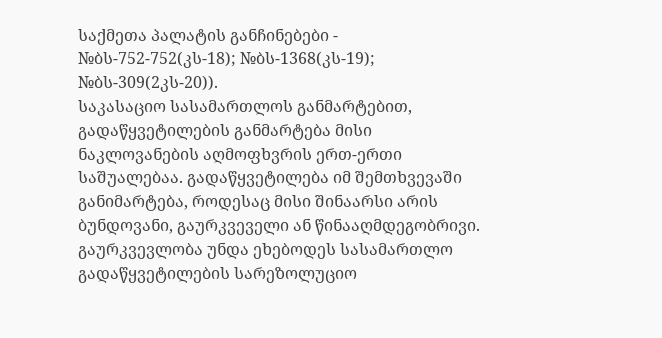საქმეთა პალატის განჩინებები - №ბს-752-752(კს-18); №ბს-1368(კს-19); №ბს-309(2კს-20)).
საკასაციო სასამართლოს განმარტებით, გადაწყვეტილების განმარტება მისი ნაკლოვანების აღმოფხვრის ერთ-ერთი საშუალებაა. გადაწყვეტილება იმ შემთხვევაში განიმარტება, როდესაც მისი შინაარსი არის ბუნდოვანი, გაურკვეველი ან წინააღმდეგობრივი. გაურკვევლობა უნდა ეხებოდეს სასამართლო გადაწყვეტილების სარეზოლუციო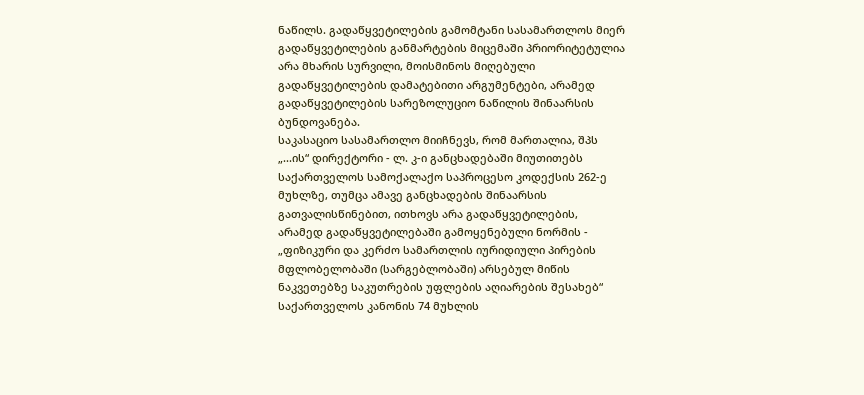ნაწილს. გადაწყვეტილების გამომტანი სასამართლოს მიერ გადაწყვეტილების განმარტების მიცემაში პრიორიტეტულია არა მხარის სურვილი, მოისმინოს მიღებული გადაწყვეტილების დამატებითი არგუმენტები, არამედ გადაწყვეტილების სარეზოლუციო ნაწილის შინაარსის ბუნდოვანება.
საკასაციო სასამართლო მიიჩნევს, რომ მართალია, შპს „...ის“ დირექტორი - ლ. კ-ი განცხადებაში მიუთითებს საქართველოს სამოქალაქო საპროცესო კოდექსის 262-ე მუხლზე, თუმცა ამავე განცხადების შინაარსის გათვალისწინებით, ითხოვს არა გადაწყვეტილების, არამედ გადაწყვეტილებაში გამოყენებული ნორმის - „ფიზიკური და კერძო სამართლის იურიდიული პირების მფლობელობაში (სარგებლობაში) არსებულ მიწის ნაკვეთებზე საკუთრების უფლების აღიარების შესახებ“ საქართველოს კანონის 74 მუხლის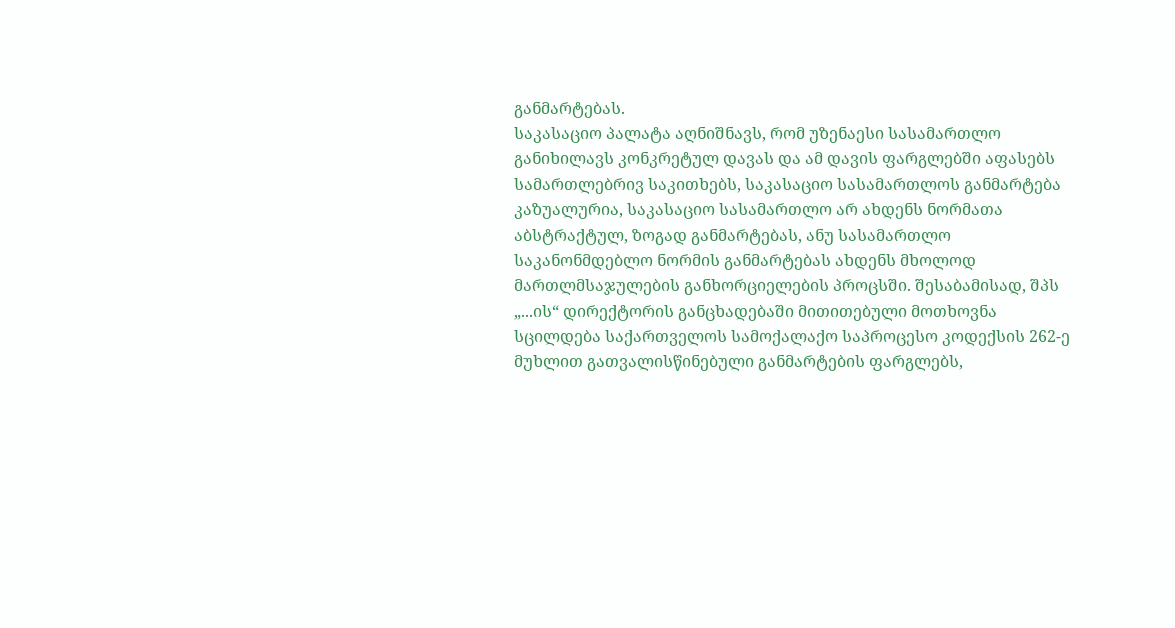განმარტებას.
საკასაციო პალატა აღნიშნავს, რომ უზენაესი სასამართლო განიხილავს კონკრეტულ დავას და ამ დავის ფარგლებში აფასებს სამართლებრივ საკითხებს, საკასაციო სასამართლოს განმარტება კაზუალურია, საკასაციო სასამართლო არ ახდენს ნორმათა აბსტრაქტულ, ზოგად განმარტებას, ანუ სასამართლო საკანონმდებლო ნორმის განმარტებას ახდენს მხოლოდ მართლმსაჯულების განხორციელების პროცსში. შესაბამისად, შპს „...ის“ დირექტორის განცხადებაში მითითებული მოთხოვნა სცილდება საქართველოს სამოქალაქო საპროცესო კოდექსის 262-ე მუხლით გათვალისწინებული განმარტების ფარგლებს,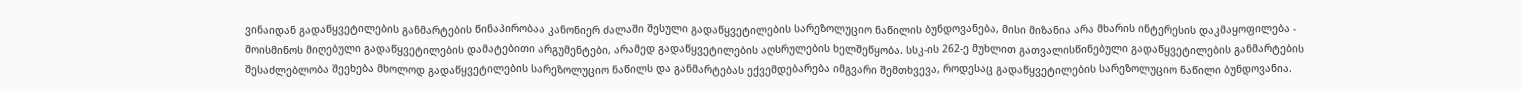ვინაიდან გადაწყვეტილების განმარტების წინაპირობაა კანონიერ ძალაში შესული გადაწყვეტილების სარეზოლუციო ნაწილის ბუნდოვანება, მისი მიზანია არა მხარის ინტერესის დაკმაყოფილება - მოისმინოს მიღებული გადაწყვეტილების დამატებითი არგუმენტები, არამედ გადაწყვეტილების აღსრულების ხელშეწყობა. სსკ-ის 262-ე მუხლით გათვალისწინებული გადაწყვეტილების განმარტების შესაძლებლობა შეეხება მხოლოდ გადაწყვეტილების სარეზოლუციო ნაწილს და განმარტებას ექვემდებარება იმგვარი შემთხვევა, როდესაც გადაწყვეტილების სარეზოლუციო ნაწილი ბუნდოვანია.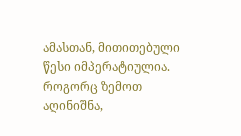ამასთან, მითითებული წესი იმპერატიულია. როგორც ზემოთ აღინიშნა,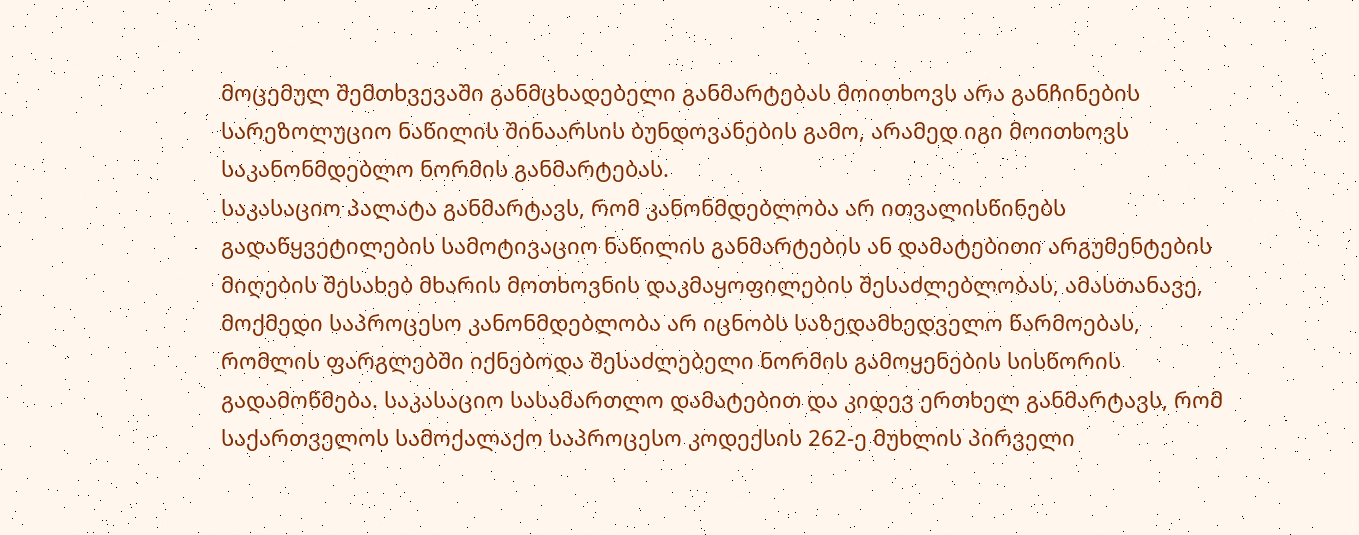მოცემულ შემთხვევაში განმცხადებელი განმარტებას მოითხოვს არა განჩინების სარეზოლუციო ნაწილის შინაარსის ბუნდოვანების გამო, არამედ იგი მოითხოვს საკანონმდებლო ნორმის განმარტებას.
საკასაციო პალატა განმარტავს, რომ კანონმდებლობა არ ითვალისწინებს გადაწყვეტილების სამოტივაციო ნაწილის განმარტების ან დამატებითი არგუმენტების მიღების შესახებ მხარის მოთხოვნის დაკმაყოფილების შესაძლებლობას, ამასთანავე, მოქმედი საპროცესო კანონმდებლობა არ იცნობს საზედამხედველო წარმოებას, რომლის ფარგლებში იქნებოდა შესაძლებელი ნორმის გამოყენების სისწორის გადამოწმება. საკასაციო სასამართლო დამატებით და კიდევ ერთხელ განმარტავს, რომ საქართველოს სამოქალაქო საპროცესო კოდექსის 262-ე მუხლის პირველი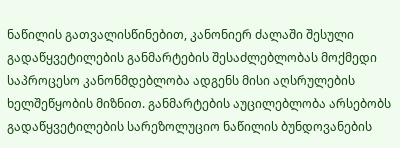ნაწილის გათვალისწინებით, კანონიერ ძალაში შესული გადაწყვეტილების განმარტების შესაძლებლობას მოქმედი საპროცესო კანონმდებლობა ადგენს მისი აღსრულების ხელშეწყობის მიზნით. განმარტების აუცილებლობა არსებობს გადაწყვეტილების სარეზოლუციო ნაწილის ბუნდოვანების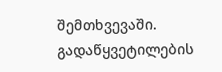შემთხვევაში. გადაწყვეტილების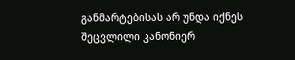განმარტებისას არ უნდა იქნეს შეცვლილი კანონიერ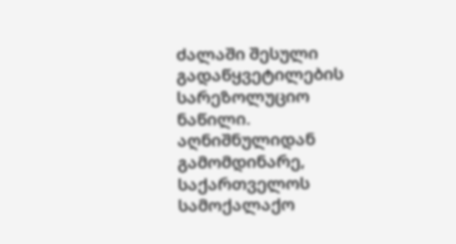ძალაში შესული გადაწყვეტილების სარეზოლუციო ნაწილი. აღნიშნულიდან გამომდინარე, საქართველოს სამოქალაქო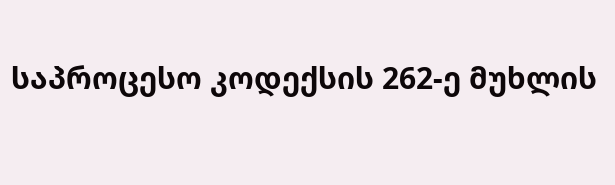საპროცესო კოდექსის 262-ე მუხლის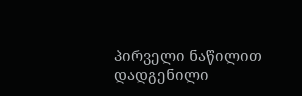პირველი ნაწილით დადგენილი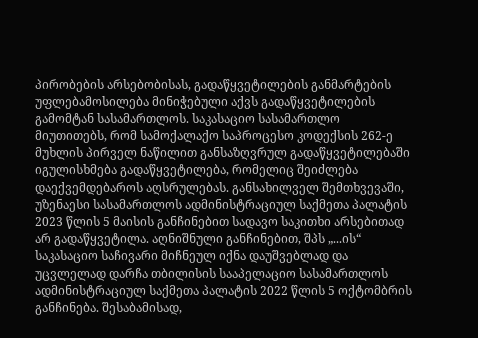პირობების არსებობისას, გადაწყვეტილების განმარტების უფლებამოსილება მინიჭებული აქვს გადაწყვეტილების გამომტან სასამართლოს. საკასაციო სასამართლო მიუთითებს, რომ სამოქალაქო საპროცესო კოდექსის 262-ე მუხლის პირველ ნაწილით განსაზღვრულ გადაწყვეტილებაში იგულისხმება გადაწყვეტილება, რომელიც შეიძლება დაექვემდებაროს აღსრულებას. განსახილველ შემთხვევაში, უზენაესი სასამართლოს ადმინისტრაციულ საქმეთა პალატის 2023 წლის 5 მაისის განჩინებით სადავო საკითხი არსებითად არ გადაწყვეტილა. აღნიშნული განჩინებით, შპს „...ის“ საკასაციო საჩივარი მიჩნეულ იქნა დაუშვებლად და უცვლელად დარჩა თბილისის სააპელაციო სასამართლოს ადმინისტრაციულ საქმეთა პალატის 2022 წლის 5 ოქტომბრის განჩინება. შესაბამისად,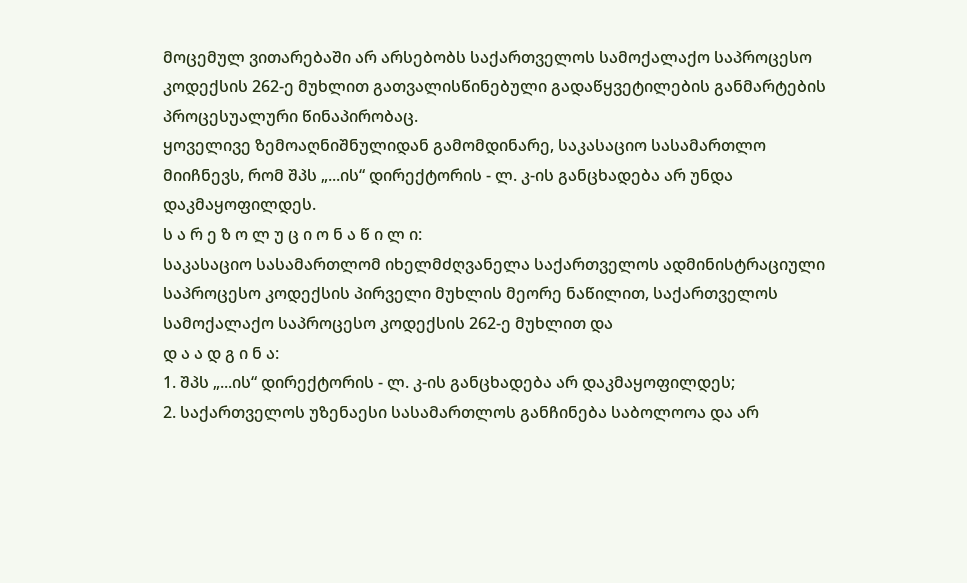მოცემულ ვითარებაში არ არსებობს საქართველოს სამოქალაქო საპროცესო კოდექსის 262-ე მუხლით გათვალისწინებული გადაწყვეტილების განმარტების პროცესუალური წინაპირობაც.
ყოველივე ზემოაღნიშნულიდან გამომდინარე, საკასაციო სასამართლო მიიჩნევს, რომ შპს „...ის“ დირექტორის - ლ. კ-ის განცხადება არ უნდა დაკმაყოფილდეს.
ს ა რ ე ზ ო ლ უ ც ი ო ნ ა წ ი ლ ი:
საკასაციო სასამართლომ იხელმძღვანელა საქართველოს ადმინისტრაციული საპროცესო კოდექსის პირველი მუხლის მეორე ნაწილით, საქართველოს სამოქალაქო საპროცესო კოდექსის 262-ე მუხლით და
დ ა ა დ გ ი ნ ა:
1. შპს „...ის“ დირექტორის - ლ. კ-ის განცხადება არ დაკმაყოფილდეს;
2. საქართველოს უზენაესი სასამართლოს განჩინება საბოლოოა და არ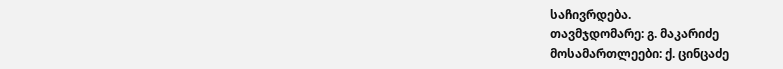საჩივრდება.
თავმჯდომარე: გ. მაკარიძე
მოსამართლეები: ქ. ცინცაძე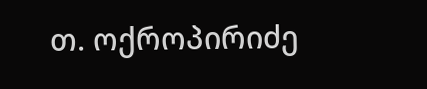თ. ოქროპირიძე